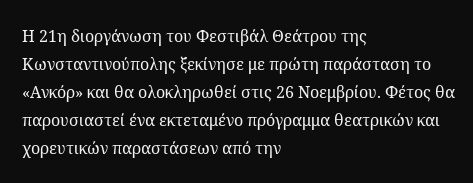Η 21η διοργάνωση του Φεστιβάλ Θεάτρου της Κωνσταντινούπολης ξεκίνησε με πρώτη παράσταση το «Ανκόρ» και θα ολοκληρωθεί στις 26 Νοεμβρίου. Φέτος θα παρουσιαστεί ένα εκτεταμένο πρόγραμμα θεατρικών και χορευτικών παραστάσεων από την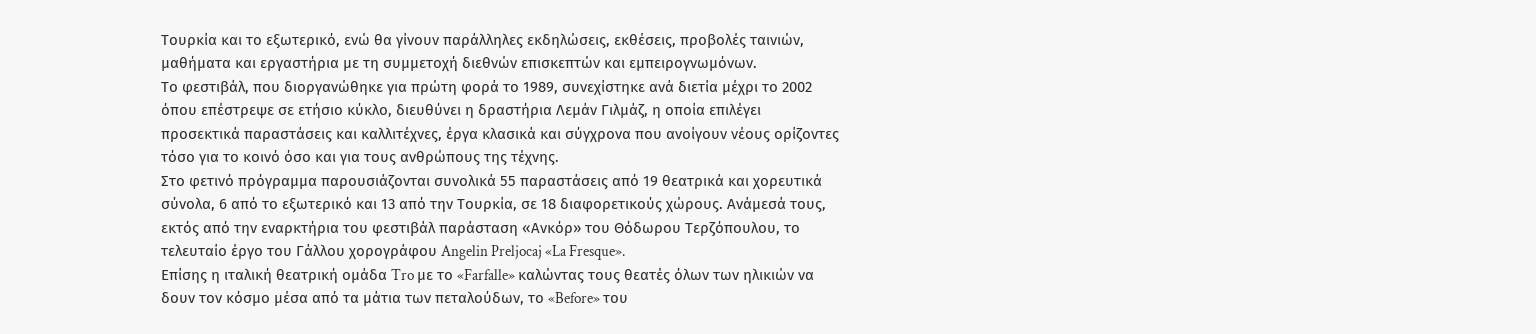Τουρκία και το εξωτερικό, ενώ θα γίνουν παράλληλες εκδηλώσεις, εκθέσεις, προβολές ταινιών, μαθήματα και εργαστήρια με τη συμμετοχή διεθνών επισκεπτών και εμπειρογνωμόνων.
Το φεστιβάλ, που διοργανώθηκε για πρώτη φορά το 1989, συνεχίστηκε ανά διετία μέχρι το 2002 όπου επέστρεψε σε ετήσιο κύκλο, διευθύνει η δραστήρια Λεμάν Γιλμάζ, η οποία επιλέγει προσεκτικά παραστάσεις και καλλιτέχνες, έργα κλασικά και σύγχρονα που ανοίγουν νέους ορίζοντες τόσο για το κοινό όσο και για τους ανθρώπους της τέχνης.
Στο φετινό πρόγραμμα παρουσιάζονται συνολικά 55 παραστάσεις από 19 θεατρικά και χορευτικά σύνολα, 6 από το εξωτερικό και 13 από την Τουρκία, σε 18 διαφορετικούς χώρους. Ανάμεσά τους, εκτός από την εναρκτήρια του φεστιβάλ παράσταση «Ανκόρ» του Θόδωρου Τερζόπουλου, το τελευταίο έργο του Γάλλου χορογράφου Angelin Preljocaj «La Fresque».
Επίσης η ιταλική θεατρική ομάδα Tro με το «Farfalle» καλώντας τους θεατές όλων των ηλικιών να δουν τον κόσμο μέσα από τα μάτια των πεταλούδων, το «Before» του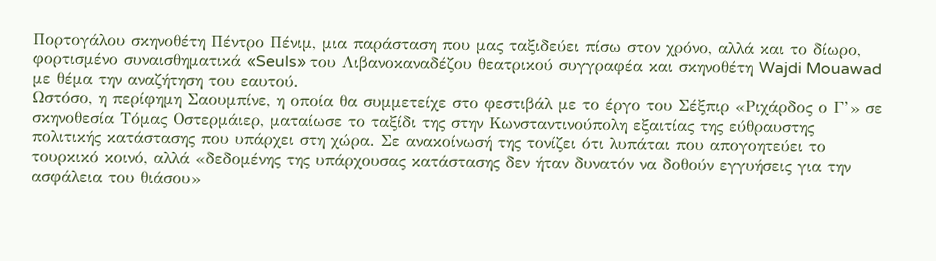Πορτογάλου σκηνοθέτη Πέντρο Πένιμ, μια παράσταση που μας ταξιδεύει πίσω στον χρόνο, αλλά και το δίωρο, φορτισμένο συναισθηματικά «Seuls» του Λιβανοκαναδέζου θεατρικού συγγραφέα και σκηνοθέτη Wajdi Mouawad με θέμα την αναζήτηση του εαυτού.
Ωστόσο, η περίφημη Σαουμπίνε, η οποία θα συμμετείχε στο φεστιβάλ με το έργο του Σέξπιρ «Ριχάρδος ο Γ’» σε σκηνοθεσία Τόμας Οστερμάιερ, ματαίωσε το ταξίδι της στην Κωνσταντινούπολη εξαιτίας της εύθραυστης πολιτικής κατάστασης που υπάρχει στη χώρα. Σε ανακοίνωσή της τονίζει ότι λυπάται που απογοητεύει το τουρκικό κοινό, αλλά «δεδομένης της υπάρχουσας κατάστασης δεν ήταν δυνατόν να δοθούν εγγυήσεις για την ασφάλεια του θιάσου»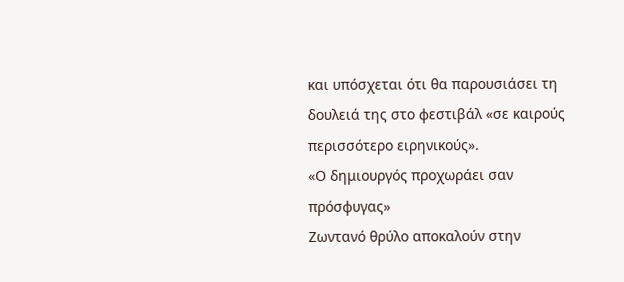και υπόσχεται ότι θα παρουσιάσει τη δουλειά της στο φεστιβάλ «σε καιρούς περισσότερο ειρηνικούς».
«Ο δημιουργός προχωράει σαν πρόσφυγας»
Ζωντανό θρύλο αποκαλούν στην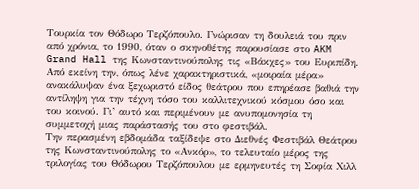Τουρκία τον Θόδωρο Τερζόπουλο. Γνώρισαν τη δουλειά του πριν από χρόνια, το 1990, όταν ο σκηνοθέτης παρουσίασε στο AKM Grand Hall της Κωνσταντινούπολης τις «Βάκχες» του Ευριπίδη. Από εκείνη την, όπως λένε χαρακτηριστικά, «μοιραία μέρα» ανακάλυψαν ένα ξεχωριστό είδος θεάτρου που επηρέασε βαθιά την αντίληψη για την τέχνη τόσο του καλλιτεχνικού κόσμου όσο και του κοινού. Γι’ αυτό και περιμένουν με ανυπομονησία τη συμμετοχή μιας παράστασής του στο φεστιβάλ.
Την περασμένη εβδομάδα ταξίδεψε στο Διεθνές Φεστιβάλ Θεάτρου της Κωνσταντινούπολης το «Ανκόρ», το τελευταίο μέρος της τριλογίας του Θόδωρου Τερζόπουλου με ερμηνευτές τη Σοφία Χιλλ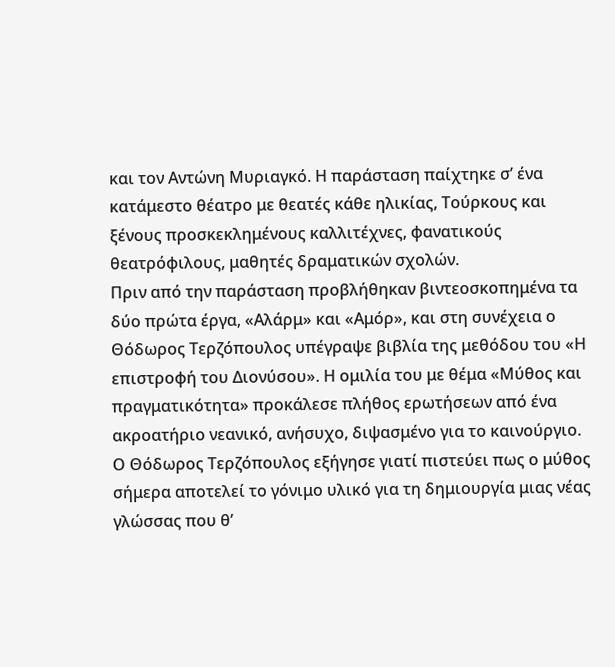και τον Αντώνη Μυριαγκό. Η παράσταση παίχτηκε σ’ ένα κατάμεστο θέατρο με θεατές κάθε ηλικίας, Τούρκους και ξένους προσκεκλημένους καλλιτέχνες, φανατικούς θεατρόφιλους, μαθητές δραματικών σχολών.
Πριν από την παράσταση προβλήθηκαν βιντεοσκοπημένα τα δύο πρώτα έργα, «Αλάρμ» και «Αμόρ», και στη συνέχεια ο Θόδωρος Τερζόπουλος υπέγραψε βιβλία της μεθόδου του «Η επιστροφή του Διονύσου». Η ομιλία του με θέμα «Μύθος και πραγματικότητα» προκάλεσε πλήθος ερωτήσεων από ένα ακροατήριο νεανικό, ανήσυχο, διψασμένο για το καινούργιο. Ο Θόδωρος Τερζόπουλος εξήγησε γιατί πιστεύει πως ο μύθος σήμερα αποτελεί το γόνιμο υλικό για τη δημιουργία μιας νέας γλώσσας που θ’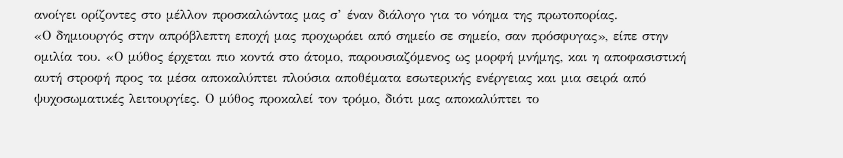ανοίγει ορίζοντες στο μέλλον προσκαλώντας μας σ’ έναν διάλογο για το νόημα της πρωτοπορίας.
«Ο δημιουργός στην απρόβλεπτη εποχή μας προχωράει από σημείο σε σημείο, σαν πρόσφυγας», είπε στην ομιλία του. «Ο μύθος έρχεται πιο κοντά στο άτομο, παρουσιαζόμενος ως μορφή μνήμης, και η αποφασιστική αυτή στροφή προς τα μέσα αποκαλύπτει πλούσια αποθέματα εσωτερικής ενέργειας και μια σειρά από ψυχοσωματικές λειτουργίες. Ο μύθος προκαλεί τον τρόμο, διότι μας αποκαλύπτει το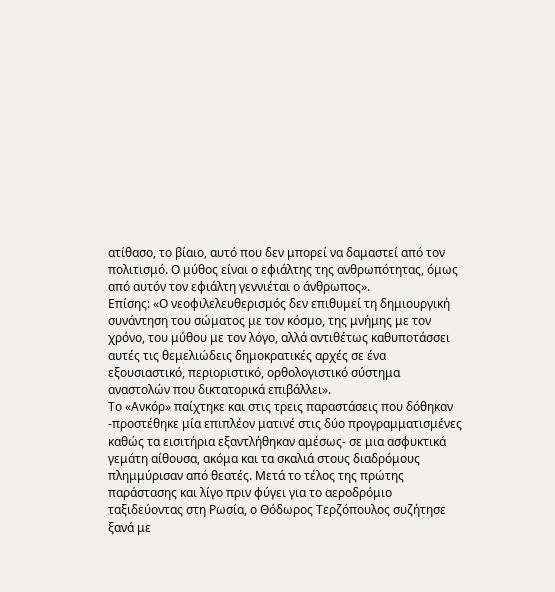ατίθασο, το βίαιο, αυτό που δεν μπορεί να δαμαστεί από τον πολιτισμό. Ο μύθος είναι ο εφιάλτης της ανθρωπότητας, όμως από αυτόν τον εφιάλτη γεννιέται ο άνθρωπος».
Επίσης: «Ο νεοφιλελευθερισμός δεν επιθυμεί τη δημιουργική συνάντηση του σώματος με τον κόσμο, της μνήμης με τον χρόνο, του μύθου με τον λόγο, αλλά αντιθέτως καθυποτάσσει αυτές τις θεμελιώδεις δημοκρατικές αρχές σε ένα εξουσιαστικό, περιοριστικό, ορθολογιστικό σύστημα αναστολών που δικτατορικά επιβάλλει».
Το «Ανκόρ» παίχτηκε και στις τρεις παραστάσεις που δόθηκαν -προστέθηκε μία επιπλέον ματινέ στις δύο προγραμματισμένες καθώς τα εισιτήρια εξαντλήθηκαν αμέσως- σε μια ασφυκτικά γεμάτη αίθουσα, ακόμα και τα σκαλιά στους διαδρόμους πλημμύρισαν από θεατές. Μετά το τέλος της πρώτης παράστασης και λίγο πριν φύγει για το αεροδρόμιο ταξιδεύοντας στη Ρωσία, ο Θόδωρος Τερζόπουλος συζήτησε ξανά με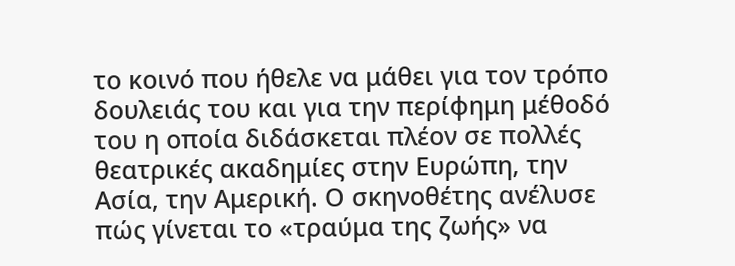το κοινό που ήθελε να μάθει για τον τρόπο δουλειάς του και για την περίφημη μέθοδό του η οποία διδάσκεται πλέον σε πολλές θεατρικές ακαδημίες στην Ευρώπη, την Ασία, την Αμερική. Ο σκηνοθέτης ανέλυσε πώς γίνεται το «τραύμα της ζωής» να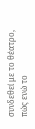συνδεθεί με το θέατρο, πώς ενώ το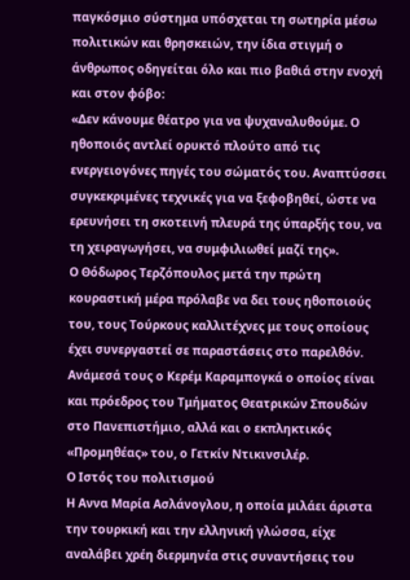παγκόσμιο σύστημα υπόσχεται τη σωτηρία μέσω πολιτικών και θρησκειών, την ίδια στιγμή ο άνθρωπος οδηγείται όλο και πιο βαθιά στην ενοχή και στον φόβο:
«Δεν κάνουμε θέατρο για να ψυχαναλυθούμε. Ο ηθοποιός αντλεί ορυκτό πλούτο από τις ενεργειογόνες πηγές του σώματός του. Αναπτύσσει συγκεκριμένες τεχνικές για να ξεφοβηθεί, ώστε να ερευνήσει τη σκοτεινή πλευρά της ύπαρξής του, να τη χειραγωγήσει, να συμφιλιωθεί μαζί της».
Ο Θόδωρος Τερζόπουλος μετά την πρώτη κουραστική μέρα πρόλαβε να δει τους ηθοποιούς του, τους Τούρκους καλλιτέχνες με τους οποίους έχει συνεργαστεί σε παραστάσεις στο παρελθόν. Ανάμεσά τους ο Κερέμ Καραμπογκά ο οποίος είναι και πρόεδρος του Τμήματος Θεατρικών Σπουδών στο Πανεπιστήμιο, αλλά και ο εκπληκτικός «Προμηθέας» του, ο Γετκίν Ντικινσιλέρ.
Ο Ιστός του πολιτισμού
Η Αννα Μαρία Ασλάνογλου, η οποία μιλάει άριστα την τουρκική και την ελληνική γλώσσα, είχε αναλάβει χρέη διερμηνέα στις συναντήσεις του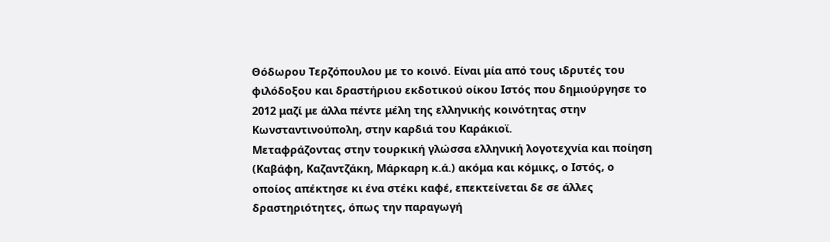Θόδωρου Τερζόπουλου με το κοινό. Είναι μία από τους ιδρυτές του φιλόδοξου και δραστήριου εκδοτικού οίκου Ιστός που δημιούργησε το 2012 μαζί με άλλα πέντε μέλη της ελληνικής κοινότητας στην Κωνσταντινούπολη, στην καρδιά του Καράκιοϊ.
Μεταφράζοντας στην τουρκική γλώσσα ελληνική λογοτεχνία και ποίηση (Καβάφη, Καζαντζάκη, Μάρκαρη κ.ά.) ακόμα και κόμικς, ο Ιστός, ο οποίος απέκτησε κι ένα στέκι καφέ, επεκτείνεται δε σε άλλες δραστηριότητες, όπως την παραγωγή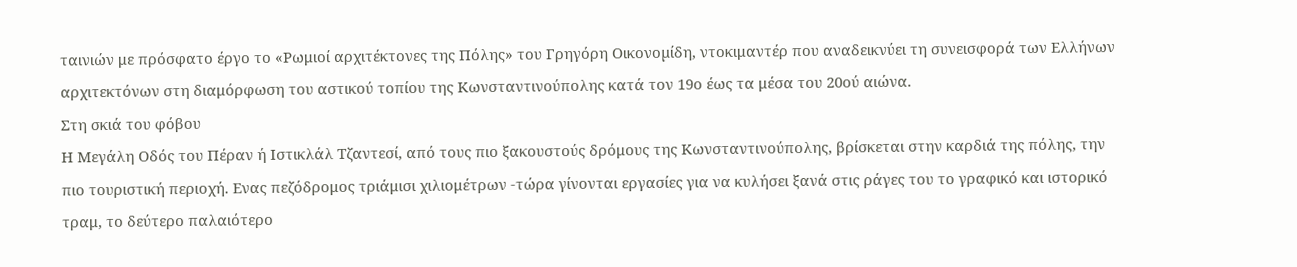ταινιών με πρόσφατο έργο το «Ρωμιοί αρχιτέκτονες της Πόλης» του Γρηγόρη Οικονοµίδη, ντοκιμαντέρ που αναδεικνύει τη συνεισφορά των Ελλήνων αρχιτεκτόνων στη διαμόρφωση του αστικού τοπίου της Κωνσταντινούπολης κατά τον 19ο έως τα μέσα του 20ού αιώνα.
Στη σκιά του φόβου
Η Μεγάλη Οδός του Πέραν ή Ιστικλάλ Τζαντεσί, από τους πιο ξακουστούς δρόμους της Κωνσταντινούπολης, βρίσκεται στην καρδιά της πόλης, την πιο τουριστική περιοχή. Ενας πεζόδρομος τριάμισι χιλιομέτρων -τώρα γίνονται εργασίες για να κυλήσει ξανά στις ράγες του το γραφικό και ιστορικό τραμ, το δεύτερο παλαιότερο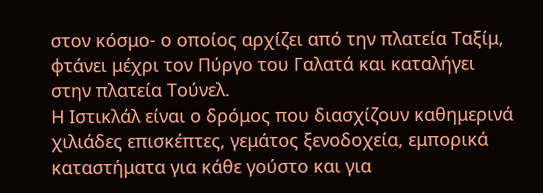στον κόσμο- ο οποίος αρχίζει από την πλατεία Ταξίμ, φτάνει μέχρι τον Πύργο του Γαλατά και καταλήγει στην πλατεία Τούνελ.
Η Ιστικλάλ είναι ο δρόμος που διασχίζουν καθημερινά χιλιάδες επισκέπτες, γεμάτος ξενοδοχεία, εμπορικά καταστήματα για κάθε γούστο και για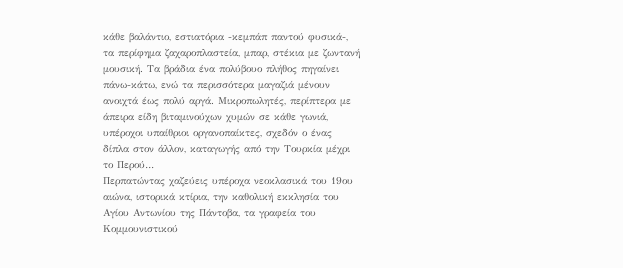κάθε βαλάντιο, εστιατόρια -κεμπάπ παντού φυσικά-, τα περίφημα ζαχαροπλαστεία, μπαρ, στέκια με ζωντανή μουσική. Τα βράδια ένα πολύβουο πλήθος πηγαίνει πάνω-κάτω, ενώ τα περισσότερα μαγαζιά μένουν ανοιχτά έως πολύ αργά. Μικροπωλητές, περίπτερα με άπειρα είδη βιταμινούχων χυμών σε κάθε γωνιά, υπέροχοι υπαίθριοι οργανοπαίκτες, σχεδόν ο ένας δίπλα στον άλλον, καταγωγής από την Τουρκία μέχρι το Περού…
Περπατώντας χαζεύεις υπέροχα νεοκλασικά του 19ου αιώνα, ιστορικά κτίρια, την καθολική εκκλησία του Αγίου Αντωνίου της Πάντοβα, τα γραφεία του Κομμουνιστικού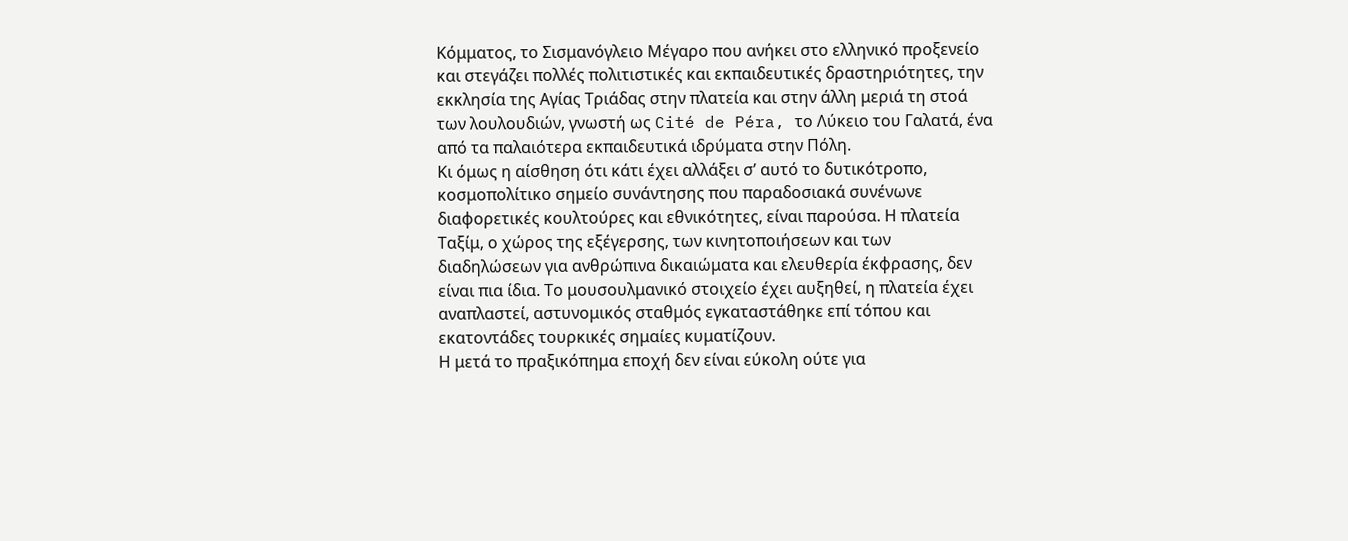Κόμματος, το Σισμανόγλειο Μέγαρο που ανήκει στο ελληνικό προξενείο και στεγάζει πολλές πολιτιστικές και εκπαιδευτικές δραστηριότητες, την εκκλησία της Αγίας Τριάδας στην πλατεία και στην άλλη μεριά τη στοά των λουλουδιών, γνωστή ως Cité de Péra, το Λύκειο του Γαλατά, ένα από τα παλαιότερα εκπαιδευτικά ιδρύματα στην Πόλη.
Κι όμως η αίσθηση ότι κάτι έχει αλλάξει σ’ αυτό το δυτικότροπο, κοσμοπολίτικο σημείο συνάντησης που παραδοσιακά συνένωνε διαφορετικές κουλτούρες και εθνικότητες, είναι παρούσα. Η πλατεία Ταξίμ, ο χώρος της εξέγερσης, των κινητοποιήσεων και των διαδηλώσεων για ανθρώπινα δικαιώματα και ελευθερία έκφρασης, δεν είναι πια ίδια. Το μουσουλμανικό στοιχείο έχει αυξηθεί, η πλατεία έχει αναπλαστεί, αστυνομικός σταθμός εγκαταστάθηκε επί τόπου και εκατοντάδες τουρκικές σημαίες κυματίζουν.
Η μετά το πραξικόπημα εποχή δεν είναι εύκολη ούτε για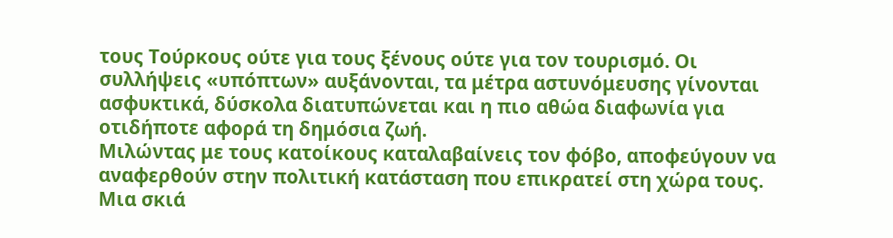τους Τούρκους ούτε για τους ξένους ούτε για τον τουρισμό. Οι συλλήψεις «υπόπτων» αυξάνονται, τα μέτρα αστυνόμευσης γίνονται ασφυκτικά, δύσκολα διατυπώνεται και η πιο αθώα διαφωνία για οτιδήποτε αφορά τη δημόσια ζωή.
Μιλώντας με τους κατοίκους καταλαβαίνεις τον φόβο, αποφεύγουν να αναφερθούν στην πολιτική κατάσταση που επικρατεί στη χώρα τους. Μια σκιά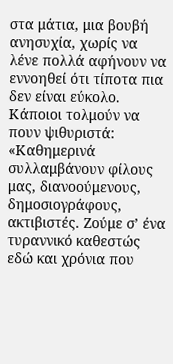στα μάτια, μια βουβή ανησυχία, χωρίς να λένε πολλά αφήνουν να εννοηθεί ότι τίποτα πια δεν είναι εύκολο. Κάποιοι τολμούν να πουν ψιθυριστά: «Καθημερινά συλλαμβάνουν φίλους μας, διανοούμενους, δημοσιογράφους, ακτιβιστές. Ζούμε σ’ ένα τυραννικό καθεστώς εδώ και χρόνια που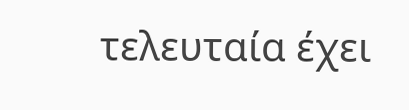τελευταία έχει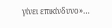γίνει επικίνδυνο»…